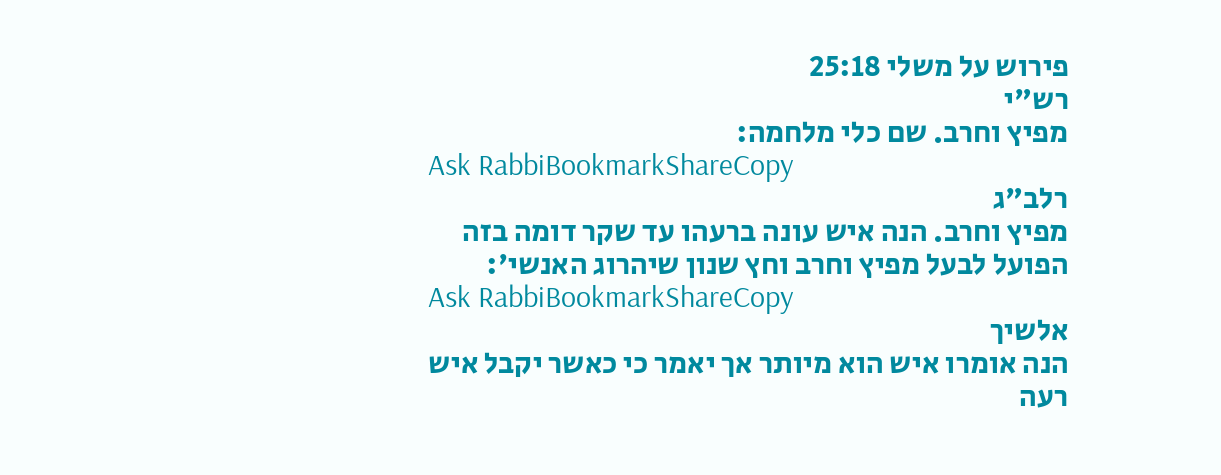פירוש על משלי 25:18
רש"י
מפיץ וחרב. שם כלי מלחמה:
Ask RabbiBookmarkShareCopy
רלב"ג
מפיץ וחרב. הנה איש עונה ברעהו עד שקר דומה בזה הפועל לבעל מפיץ וחרב וחץ שנון שיהרוג האנשי':
Ask RabbiBookmarkShareCopy
אלשיך
הנה אומרו איש הוא מיותר אך יאמר כי כאשר יקבל איש רעה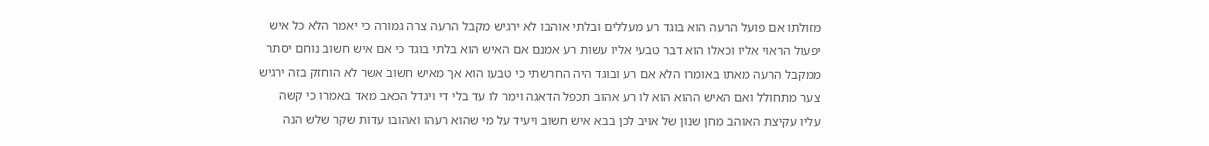מזולתו אם פועל הרעה הוא בוגד רע מעללים ובלתי אוהבו לא ירגיש מקבל הרעה צרה גמורה כי יאמר הלא כל איש יפעול הראוי אליו וכאלו הוא דבר טבעי אליו עשות רע אמנם אם האיש הוא בלתי בוגד כי אם איש חשוב נוחם יסתר ממקבל הרעה מאתו באומרו הלא אם רע ובוגד היה החרשתי כי טבעו הוא אך מאיש חשוב אשר לא הוחזק בזה ירגיש צער מתחולל ואם האיש ההוא הוא לו רע אהוב תכפל הדאגה וימר לו עד בלי די ויגדל הכאב מאד באמרו כי קשה עליו עקיצת האוהב מחן שנון של אויב לכן בבא איש חשוב ויעיד על מי שהוא רעהו ואהובו עדות שקר שלש הנה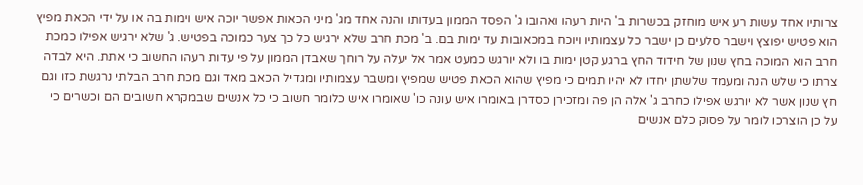צרותיו אחד עשות רע איש מוחזק בכשרות ב' היות רעהו ואהובו ג' הפסד הממון בעדותו והנה אחד מג' מיני הכאות אפשר יוכה איש וימות בה או על ידי הכאת מפיץ הוא פטיש יפוצץ וישבר סלעים כן ישבר כל עצמותיו ויוכח במכאובות עד ימות בם. ב' מכת חרב שלא ירגיש כל כך צער כמוכה בפטיש. ג' שלא ירגיש אפילו כמכת חרב הוא המוכה בחץ שנון של חידוד החץ ברגע קטן ימות בו ולא יורגש כמעט אמר אל יעלה על רוחך שאבדן הממון על פי עדות רעהו החשוב כי אתת. היא לבדה צרתו כי שלש הנה ומעמד שלשתן יחדו לא יהיו תמים כי מפיץ שהוא הכאת פטיש שמפיץ ומשבר עצמותיו ומגדיל הכאב מאד וגם מכת חרב הבלתי נרגשת כזו וגם חץ שנון אשר לא יורגש אפילו כחרב ג' אלה הן פה ומזכירן כסדרן באומרו איש עונה כו' שאומרו איש כלומר חשוב כי כל אנשים שבמקרא חשובים הם וכשרים כי על כן הוצרכו לומר על פסוק כלם אנשים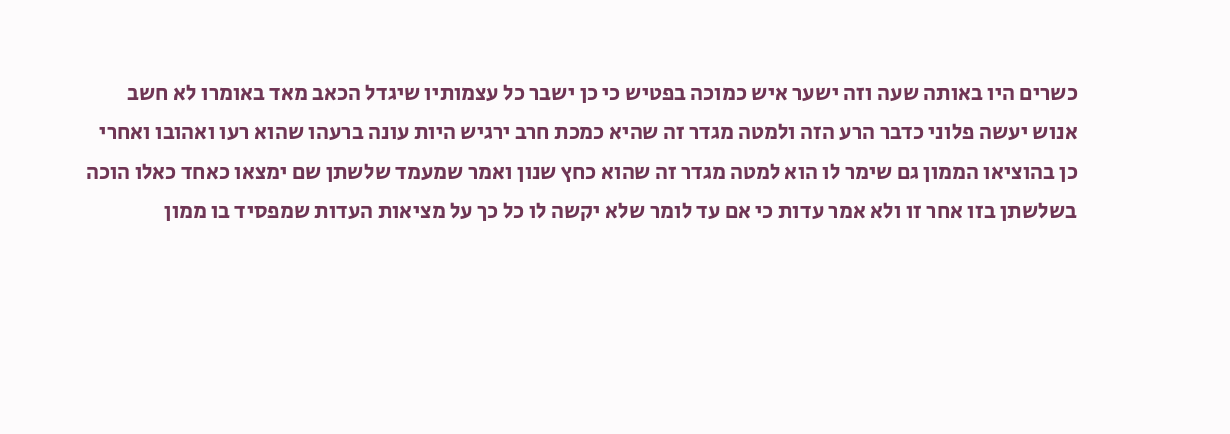כשרים היו באותה שעה וזה ישער איש כמוכה בפטיש כי כן ישבר כל עצמותיו שיגדל הכאב מאד באומרו לא חשב אנוש יעשה פלוני כדבר הרע הזה ולמטה מגדר זה שהיא כמכת חרב ירגיש היות עונה ברעהו שהוא רעו ואהובו ואחרי כן בהוציאו הממון גם שימר לו הוא למטה מגדר זה שהוא כחץ שנון ואמר שמעמד שלשתן שם ימצאו כאחד כאלו הוכה בשלשתן בזו אחר זו ולא אמר עדות כי אם עד לומר שלא יקשה לו כל כך על מציאות העדות שמפסיד בו ממון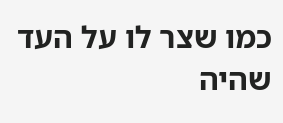כמו שצר לו על העד שהיה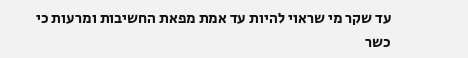עד שקר מי שראוי להיות עד אמת מפאת החשיבות ומרעות כי כשר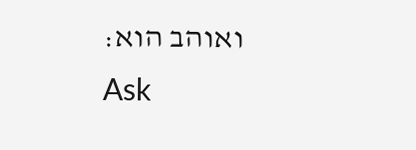ואוהב הוא:
Ask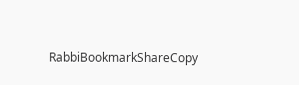RabbiBookmarkShareCopy